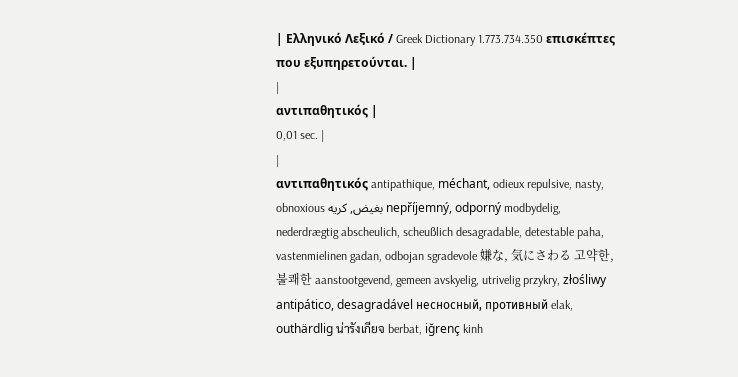| Ελληνικό Λεξικό / Greek Dictionary 1.773.734.350 επισκέπτες που εξυπηρετούνται. |
|
αντιπαθητικός |
0,01 sec. |
|
αντιπαθητικός antipathique, méchant, odieux repulsive, nasty, obnoxious بغيض, كريه nepříjemný, odporný modbydelig, nederdrægtig abscheulich, scheußlich desagradable, detestable paha, vastenmielinen gadan, odbojan sgradevole 嫌な, 気にさわる 고약한, 불쾌한 aanstootgevend, gemeen avskyelig, utrivelig przykry, złośliwy antipático, desagradável несносный, противный elak, outhärdlig น่ารังเกียจ berbat, iğrenç kinh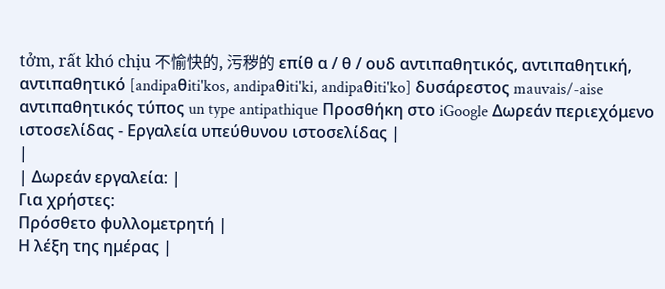tởm, rất khó chịu 不愉快的, 污秽的 επίθ α / θ / ουδ αντιπαθητικός, αντιπαθητική, αντιπαθητικό [andipaθiti'kos, andipaθiti'ki, andipaθiti'ko] δυσάρεστος mauvais/-aise αντιπαθητικός τύπος un type antipathique Προσθήκη στο iGoogle Δωρεάν περιεχόμενο ιστοσελίδας - Εργαλεία υπεύθυνου ιστοσελίδας |
|
| Δωρεάν εργαλεία: |
Για χρήστες:
Πρόσθετο φυλλομετρητή |
Η λέξη της ημέρας |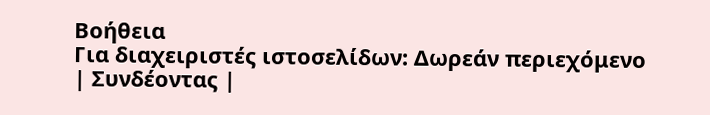Βοήθεια
Για διαχειριστές ιστοσελίδων: Δωρεάν περιεχόμενο | Συνδέοντας |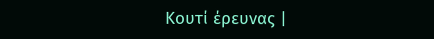Κουτί έρευνας |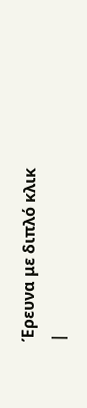Έρευνα με διπλό κλικ |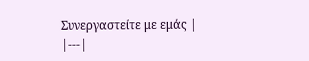Συνεργαστείτε με εμάς |
|---|